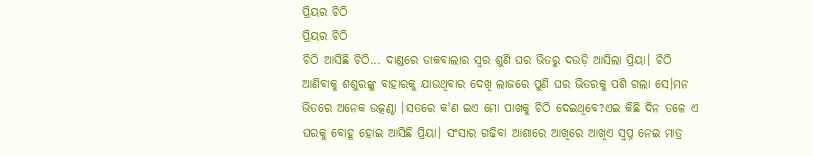ପ୍ରିୟର ଚିଠି
ପ୍ରିୟର ଚିଠି
ଚିଠି ଆସିଛି ଚିଠି... ଦାଣ୍ଡରେ ଡାକବାଲାର ସ୍ୱର ଶୁଣି ଘର ଭିତରୁ ଦଉଡ଼ି ଆସିଲା ପ୍ରିୟା। ଚିଠି ଆଣିବାକୁ ଶଶୁରଙ୍କୁ ବାହାରକୁ ଯାଉଥିବାର ଦେଖି ଲାଜରେ ପୁଣି ଘର ଭିତରକୁ ପଶି ଗଲା ସେ।ମନ ଭିତରେ ଅନେକ ଉତ୍କଣ୍ଠା ।ସତରେ କ'ଣ ଇଏ ମୋ ପାଖକୁ ଚିଠି ଦେଇଥିବେ?ଏଇ କିଛି ଦିନ ତଳେ ଏ ଘରକୁ ବୋହୂ ହୋଇ ଆସିଛି ପ୍ରିୟା। ସଂସାର ଗଢିବା ଆଶାରେ ଆଖିରେ ଆଖିଏ ସ୍ୱପ୍ନ ନେଇ ମାତ୍ର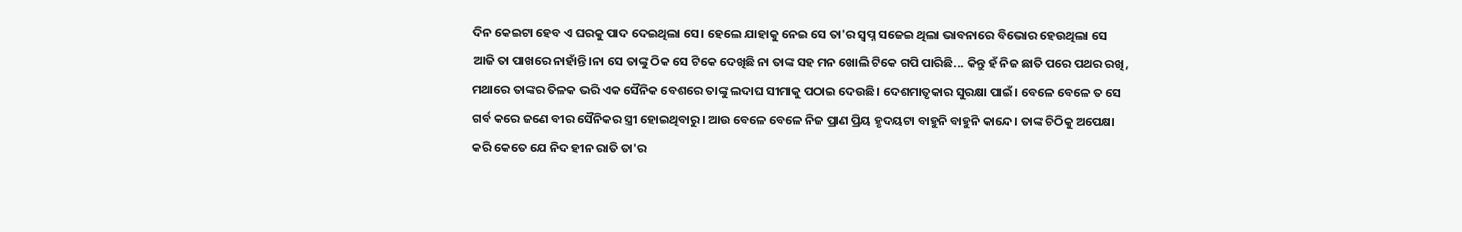ଦିନ କେଇଟା ହେବ ଏ ଘରକୁ ପାଦ ଦେଇଥିଲା ସେ। ହେଲେ ଯାହାକୁ ନେଇ ସେ ତା'ର ସ୍ୱପ୍ନ ସଜେଇ ଥିଲା ଭାବନାରେ ବିଭୋର ହେଉଥିଲା ସେ ଆଜି ତା ପାଖରେ ନାହାଁନ୍ତି।ନା ସେ ତାଙ୍କୁ ଠିକ ସେ ଟିକେ ଦେଖିଛି ନା ତାଙ୍କ ସହ ମନ ଖୋଲି ଟିକେ ଗପି ପାରିଛି... କିନ୍ତୁ ହଁ ନିଜ ଛାତି ପରେ ପଥର ରଖି, ମଥାରେ ତାଙ୍କର ତିଳକ ଭରି ଏକ ସୈନିକ ବେଶରେ ତାଙ୍କୁ ଲଦାଘ ସୀମାକୁ ପଠାଇ ଦେଉଛି। ଦେଶମାତୃକାର ସୁରକ୍ଷା ପାଇଁ। ବେଳେ ବେଳେ ତ ସେ ଗର୍ବ କରେ ଜଣେ ବୀର ସୈନିକର ସ୍ତ୍ରୀ ହୋଇଥିବାରୁ। ଆଉ ବେଳେ ବେଳେ ନିଜ ପ୍ରାଣ ପ୍ରିୟ ହୃଦୟଟା ବାହୁନି ବାହୁନି କାନ୍ଦେ। ତାଙ୍କ ଚିଠିକୁ ଅପେକ୍ଷା କରି କେତେ ଯେ ନିଦ ହୀନ ରାତି ତା'ର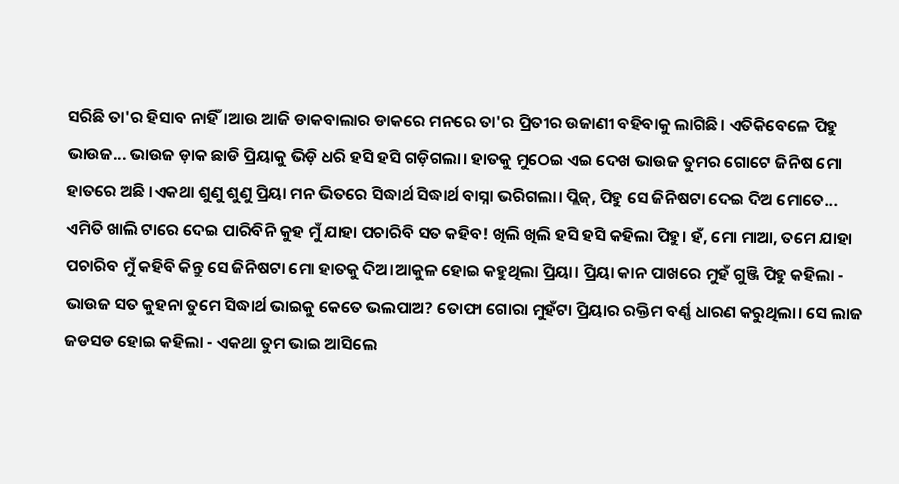ସରିଛି ତା'ର ହିସାବ ନାହିଁ।ଆଉ ଆଜି ଡାକବାଲାର ଡାକରେ ମନରେ ତା'ର ପ୍ରିତୀର ଉଜାଣୀ ବହିବାକୁ ଲାଗିଛି। ଏତିକିବେଳେ ପିହୁ ଭାଉଜ... ଭାଉଜ ଡ଼ାକ ଛାଡି ପ୍ରିୟାକୁ ଭିଡ଼ି ଧରି ହସି ହସି ଗଡ଼ିଗଲା। ହାତକୁ ମୁଠେଇ ଏଇ ଦେଖ ଭାଉଜ ତୁମର ଗୋଟେ ଜିନିଷ ମୋ ହାତରେ ଅଛି ।ଏକଥା ଶୁଣୁ ଶୁଣୁ ପ୍ରିୟା ମନ ଭିତରେ ସିଦ୍ଧାର୍ଥ ସିଦ୍ଧାର୍ଥ ବାସ୍ନା ଭରିଗଲା। ପ୍ଲିଜ୍, ପିହୁ ସେ ଜିନିଷଟା ଦେଇ ଦିଅ ମୋତେ... ଏମିତି ଖାଲି ଟାରେ ଦେଇ ପାରିବିନି କୁହ ମୁଁ ଯାହା ପଚାରିବି ସତ କହିବ! ଖିଲି ଖିଲି ହସି ହସି କହିଲା ପିହୁ। ହଁ, ମୋ ମାଆ, ତମେ ଯାହା ପଚାରିବ ମୁଁ କହିବି କିନ୍ତୁ ସେ ଜିନିଷଟା ମୋ ହାତକୁ ଦିଅ।ଆକୁଳ ହୋଇ କହୁଥିଲା ପ୍ରିୟା। ପ୍ରିୟା କାନ ପାଖରେ ମୁହଁ ଗୁଞ୍ଜି ପିହୁ କହିଲା - ଭାଉଜ ସତ କୁହନା ତୁମେ ସିଦ୍ଧାର୍ଥ ଭାଇକୁ କେତେ ଭଲପାଅ? ତୋଫା ଗୋରା ମୁହଁଟା ପ୍ରିୟାର ରକ୍ତିମ ବର୍ଣ୍ଣ ଧାରଣ କରୁଥିଲା। ସେ ଲାଜ ଜଡସଡ ହୋଇ କହିଲା - ଏକଥା ତୁମ ଭାଇ ଆସିଲେ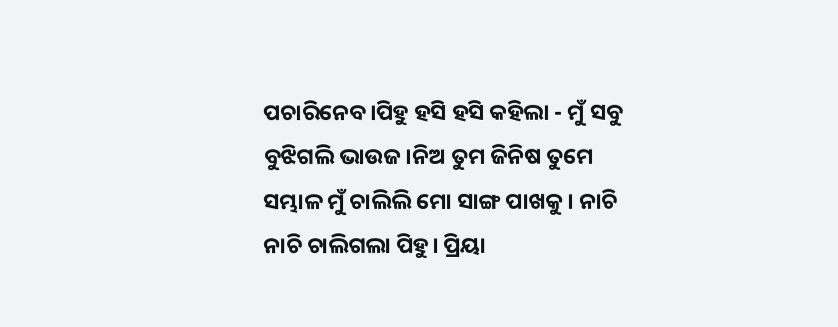ପଚାରିନେବ।ପିହୁ ହସି ହସି କହିଲା - ମୁଁ ସବୁ ବୁଝିଗଲି ଭାଉଜ।ନିଅ ତୁମ ଜିନିଷ ତୁମେ ସମ୍ଭାଳ ମୁଁ ଚାଲିଲି ମୋ ସାଙ୍ଗ ପାଖକୁ। ନାଚି ନାଚି ଚାଲିଗଲା ପିହୁ। ପ୍ରିୟା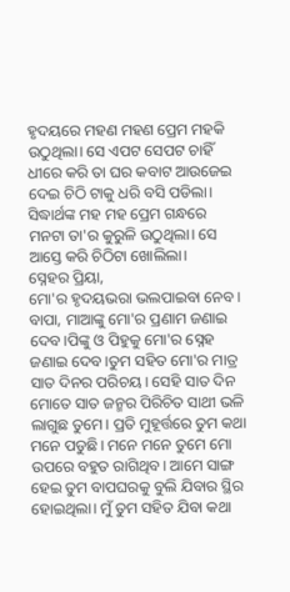ହୃଦୟରେ ମହଣ ମହଣ ପ୍ରେମ ମହକି ଉଠୁଥିଲା। ସେ ଏପଟ ସେପଟ ଚାହିଁ ଧୀରେ କରି ତା ଘର କବାଟ ଆଉଜେଇ ଦେଇ ଚିଠି ଟାକୁ ଧରି ବସି ପଡିଲା। ସିଦ୍ଧାର୍ଥଙ୍କ ମହ ମହ ପ୍ରେମ ଗନ୍ଧରେ ମନଟା ତା'ର କୁରୁଳି ଉଠୁଥିଲା। ସେ ଆସ୍ତେ କରି ଚିଠିଟା ଖୋଲିଲା।
ସ୍ନେହର ପ୍ରିୟା,
ମୋ'ର ହୃଦୟଭରା ଭଲପାଇବା ନେବ। ବାପା, ମାଆଙ୍କୁ ମୋ'ର ପ୍ରଣାମ ଜଣାଇ ଦେବ।ପିଙ୍କୁ ଓ ପିହୁକୁ ମୋ'ର ସ୍ନେହ ଜଣାଇ ଦେବ।ତୁମ ସହିତ ମୋ'ର ମାତ୍ର ସାତ ଦିନର ପରିଚୟ। ସେହି ସାତ ଦିନ ମୋତେ ସାତ ଜନ୍ମର ପିରିଚିତ ସାଥୀ ଭଳି ଲାଗୁଛ ତୁମେ। ପ୍ରତି ମୁହୂର୍ତ୍ତରେ ତୁମ କଥା ମନେ ପଡୁଛି। ମନେ ମନେ ତୁମେ ମୋ ଉପରେ ବହୁତ ରାଗିଥିବ। ଆମେ ସାଙ୍ଗ ହେଇ ତୁମ ବାପଘରକୁ ବୁଲି ଯିବାର ସ୍ଥିର ହୋଇଥିଲା। ମୁଁ ତୁମ ସହିତ ଯିବା କଥା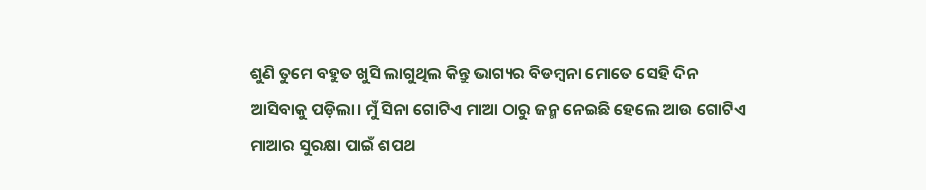ଶୁଣି ତୁମେ ବହୁତ ଖୁସି ଲାଗୁଥିଲ କିନ୍ତୁ ଭାଗ୍ୟର ବିଡମ୍ବନା ମୋତେ ସେହି ଦିନ ଆସିବାକୁ ପଡ଼ିଲା। ମୁଁ ସିନା ଗୋଟିଏ ମାଆ ଠାରୁ ଜନ୍ମ ନେଇଛି ହେଲେ ଆଉ ଗୋଟିଏ ମାଆର ସୁରକ୍ଷା ପାଇଁ ଶପଥ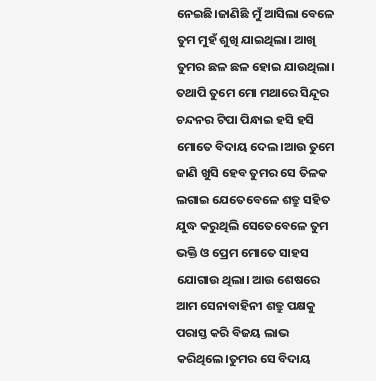ନେଇଛି।ଜାଣିଛି ମୁଁ ଆସିଲା ବେଳେ ତୁମ ମୁହଁ ଶୁଖି ଯାଇଥିଲା। ଆଖି ତୁମର ଛଳ ଛଳ ହୋଇ ଯାଉଥିଲା। ତଥାପି ତୁମେ ମୋ ମଥାରେ ସିନ୍ଦୂର ଚନ୍ଦନର ଟିପା ପିନ୍ଧାଇ ହସି ହସି ମୋତେ ବିଦାୟ ଦେଲ।ଆଉ ତୁମେ ଜାଣି ଖୁସି ହେବ ତୁମର ସେ ତିଳକ ଲଗାଇ ଯେତେବେଳେ ଶତ୍ରୁ ସହିତ ଯୁଦ୍ଧ କରୁଥିଲି ସେତେବେଳେ ତୁମ ଭକ୍ତି ଓ ପ୍ରେମ ମୋତେ ସାହସ ଯୋଗାଉ ଥିଲା। ଆଉ ଶେଷରେ ଆମ ସେନାବାହିନୀ ଶତ୍ରୁ ପକ୍ଷକୁ ପରାସ୍ତ କରି ବିଜୟ ଲାଭ କରିଥିଲେ।ତୁମର ସେ ବିଦାୟ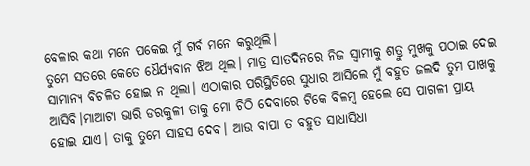ବେଳାର କଥା ମନେ ପକେଇ ମୁଁ ଗର୍ବ ମନେ କରୁଥିଲି।
ତୁମେ ସତରେ କେତେ ଧୈର୍ଯ୍ୟବାନ ଝିଅ ଥିଲ। ମାତ୍ର ସାତଦିନରେ ନିଜ ସ୍ୱାମୀକୁ ଶତ୍ରୁ ମୁଖକୁ ପଠାଇ ଦେଇ ସାମାନ୍ୟ ବିଚଳିତ ହୋଇ ନ ଥିଲା। ଏଠାକାର ପରିସ୍ଥିତିରେ ସୁଧାର ଆସିଲେ ମୁଁ ବହୁତ ଜଲଦି ତୁମ ପାଖକୁ ଆସିବି।ମାଆଟା ଭାରି ଡରକୁଳୀ ତାକୁ ମୋ ଚିଠି ଦେବାରେ ଟିକେ ବିଳମ୍ବ ହେଲେ ସେ ପାଗଳୀ ପ୍ରାୟ ହୋଇ ଯାଏ। ତାକୁ ତୁମେ ସାହସ ଦେବ। ଆଉ ବାପା ତ ବହୁତ ସାଧାସିଧା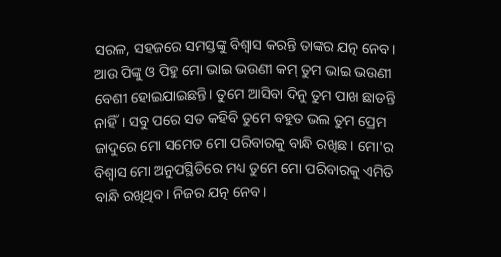ସରଳ, ସହଜରେ ସମସ୍ତଙ୍କୁ ବିଶ୍ୱାସ କରନ୍ତି ତାଙ୍କର ଯତ୍ନ ନେବ। ଆଉ ପିଙ୍କୁ ଓ ପିହୁ ମୋ ଭାଇ ଭଉଣୀ କମ୍ ତୁମ ଭାଇ ଭଉଣୀ ବେଶୀ ହୋଇଯାଇଛନ୍ତି। ତୁମେ ଆସିବା ଦିନୁ ତୁମ ପାଖ ଛାଡନ୍ତି ନାହିଁ। ସବୁ ପରେ ସତ କହିବି ତୁମେ ବହୁତ ଭଲ ତୁମ ପ୍ରେମ ଜାଦୁରେ ମୋ ସମେତ ମୋ ପରିବାରକୁ ବାନ୍ଧି ରଖିଛ। ମୋ'ର ବିଶ୍ୱାସ ମୋ ଅନୁପସ୍ଥିତିରେ ମଧ୍ୟ ତୁମେ ମୋ ପରିବାରକୁ ଏମିତି ବାନ୍ଧି ରଖିଥିବ। ନିଜର ଯତ୍ନ ନେବ।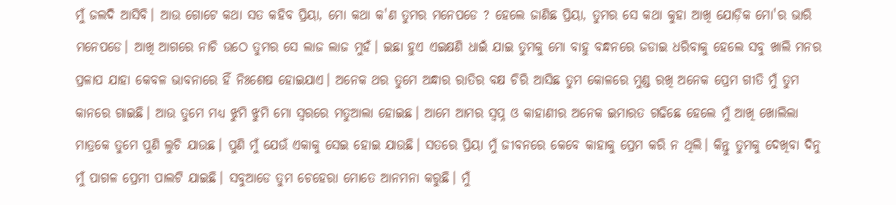ମୁଁ ଜଲଦି ଆସିବି। ଆଉ ଗୋଟେ କଥା ସତ କହିବ ପ୍ରିୟା, ମୋ କଥା କ'ଣ ତୁମର ମନେପଡେ ? ହେଲେ ଜାଣିଛ ପ୍ରିୟା, ତୁମର ସେ କଥା କୁହା ଆଖି ଯୋଡ଼ିକ ମୋ'ର ଭାରି ମନେପଡେ। ଆଖି ଆଗରେ ନାଚି ଉଠେ ତୁମର ସେ ଲାଜ ଲାଜ ମୁହଁ। ଇଛା ହୁଏ ଏଇକ୍ଷଣି ଧାଇଁ ଯାଇ ତୁମକୁ ମୋ ବାହୁ ବନ୍ଧନରେ ଜଡାଇ ଧରିବାକୁ ହେଲେ ସବୁ ଖାଲି ମନର ପ୍ରଳାପ ଯାହା କେବଳ ଭାବନାରେ ହିଁ ନିଃଶେଷ ହୋଇଯାଏ। ଅନେକ ଥର ତୁମେ ଅନ୍ଧାର ରାତିର ବକ୍ଷ ଚିରି ଆସିଛ ତୁମ କୋଳରେ ମୁଣ୍ଡ ରଖି ଅନେକ ପ୍ରେମ ଗୀତି ମୁଁ ତୁମ କାନରେ ଗାଇଛି। ଆଉ ତୁମେ ମଧ୍ୟ ଝୁମି ଝୁମି ମୋ ସ୍ୱରରେ ମତୁଆଲା ହୋଇଛ। ଆମେ ଆମର ସ୍ୱପ୍ନ ଓ କାହାଣୀର ଅନେକ ଇମାରତ ଗଢିଛେ ହେଲେ ମୁଁ ଆଖି ଖୋଲିଲା ମାତ୍ରକେ ତୁମେ ପୁଣି ଲୁଚି ଯାଉଛ। ପୁଣି ମୁଁ ଯେଉଁ ଏକାକୁ ସେଇ ହୋଇ ଯାଉଛି। ସତରେ ପ୍ରିୟା ମୁଁ ଜୀବନରେ କେବେ କାହାକୁ ପ୍ରେମ କରି ନ ଥିଲି। କିନ୍ତୁ ତୁମକୁ ଦେଖିବା ଦିନୁ ମୁଁ ପାଗଳ ପ୍ରେମୀ ପାଲଟି ଯାଇଛି। ସବୁଆଡେ ତୁମ ଚେହେରା ମୋତେ ଆନମନା କରୁଛି। ମୁଁ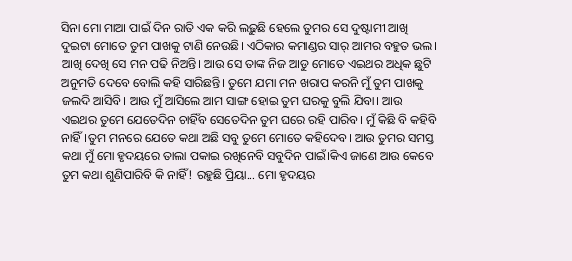ସିନା ମୋ ମାଆ ପାଇଁ ଦିନ ରାତି ଏକ କରି ଲଢ଼ୁଛି ହେଲେ ତୁମର ସେ ଦୁଷ୍ଟାମୀ ଆଖି ଦୁଇଟା ମୋତେ ତୁମ ପାଖକୁ ଟାଣି ନେଉଛି। ଏଠିକାର କମାଣ୍ଡର ସାର୍ ଆମର ବହୁତ ଭଲ। ଆଖି ଦେଖି ସେ ମନ ପଢି ନିଅନ୍ତି। ଆଉ ସେ ତାଙ୍କ ନିଜ ଆଡୁ ମୋତେ ଏଇଥର ଅଧିକ ଛୁଟି ଅନୁମତି ଦେବେ ବୋଲି କହି ସାରିଛନ୍ତି। ତୁମେ ଯମା ମନ ଖରାପ କରନି ମୁଁ ତୁମ ପାଖକୁ ଜଲଦି ଆସିବି। ଆଉ ମୁଁ ଆସିଲେ ଆମ ସାଙ୍ଗ ହୋଇ ତୁମ ଘରକୁ ବୁଲି ଯିବା। ଆଉ ଏଇଥର ତୁମେ ଯେତେଦିନ ଚାହିଁବ ସେତେଦିନ ତୁମ ଘରେ ରହି ପାରିବ। ମୁଁ କିଛି ବି କହିବି ନାହିଁ।ତୁମ ମନରେ ଯେତେ କଥା ଅଛି ସବୁ ତୁମେ ମୋତେ କହିଦେବ। ଆଉ ତୁମର ସମସ୍ତ କଥା ମୁଁ ମୋ ହୃଦୟରେ ତାଲା ପକାଇ ରଖିନେବି ସବୁଦିନ ପାଇଁ।କିଏ ଜାଣେ ଆଉ କେବେ ତୁମ କଥା ଶୁଣିପାରିବି କି ନାହିଁ! ରହୁଛି ପ୍ରିୟା... ମୋ ହୃଦୟର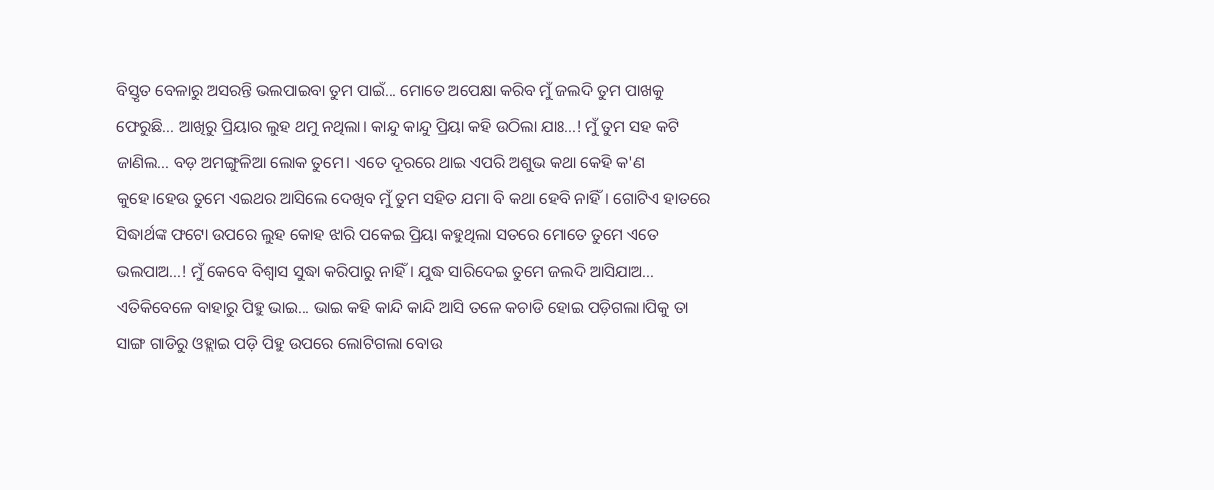ବିସ୍ତୃତ ବେଳାରୁ ଅସରନ୍ତି ଭଲପାଇବା ତୁମ ପାଇଁ... ମୋତେ ଅପେକ୍ଷା କରିବ ମୁଁ ଜଲଦି ତୁମ ପାଖକୁ ଫେରୁଛି... ଆଖିରୁ ପ୍ରିୟାର ଲୁହ ଥମୁ ନଥିଲା। କାନ୍ଦୁ କାନ୍ଦୁ ପ୍ରିୟା କହି ଉଠିଲା ଯାଃ...! ମୁଁ ତୁମ ସହ କଟି ଜାଣିଲ... ବଡ଼ ଅମଙ୍ଗୁଳିଆ ଲୋକ ତୁମେ। ଏତେ ଦୂରରେ ଥାଇ ଏପରି ଅଶୁଭ କଥା କେହି କ'ଣ କୁହେ।ହେଉ ତୁମେ ଏଇଥର ଆସିଲେ ଦେଖିବ ମୁଁ ତୁମ ସହିତ ଯମା ବି କଥା ହେବି ନାହିଁ। ଗୋଟିଏ ହାତରେ ସିଦ୍ଧାର୍ଥଙ୍କ ଫଟୋ ଉପରେ ଲୁହ କୋହ ଝାରି ପକେଇ ପ୍ରିୟା କହୁଥିଲା ସତରେ ମୋତେ ତୁମେ ଏତେ ଭଲପାଅ...! ମୁଁ କେବେ ବିଶ୍ୱାସ ସୁଦ୍ଧା କରିପାରୁ ନାହିଁ। ଯୁଦ୍ଧ ସାରିଦେଇ ତୁମେ ଜଲଦି ଆସିଯାଅ...
ଏତିକିବେଳେ ବାହାରୁ ପିହୁ ଭାଇ... ଭାଇ କହି କାନ୍ଦି କାନ୍ଦି ଆସି ତଳେ କଚାଡି ହୋଇ ପଡ଼ିଗଲା।ପିକୁ ତା ସାଙ୍ଗ ଗାଡିରୁ ଓହ୍ଲାଇ ପଡ଼ି ପିହୁ ଉପରେ ଲୋଟିଗଲା ବୋଉ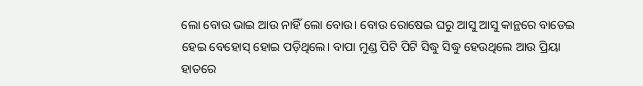ଲୋ ବୋଉ ଭାଇ ଆଉ ନାହିଁ ଲୋ ବୋଉ। ବୋଉ ରୋଷେଇ ଘରୁ ଆସୁ ଆସୁ କାନ୍ଥରେ ବାଡେଇ ହେଇ ବେହୋସ୍ ହୋଇ ପଡ଼ିଥିଲେ। ବାପା ମୁଣ୍ଡ ପିଟି ପିଟି ସିଦ୍ଧୁ ସିଦ୍ଧୁ ହେଉଥିଲେ ଆଉ ପ୍ରିୟା ହାତରେ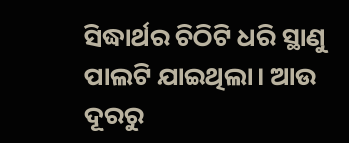ସିଦ୍ଧାର୍ଥର ଚିଠିଟି ଧରି ସ୍ଥାଣୁ ପାଲଟି ଯାଇଥିଲା। ଆଉ ଦୂରରୁ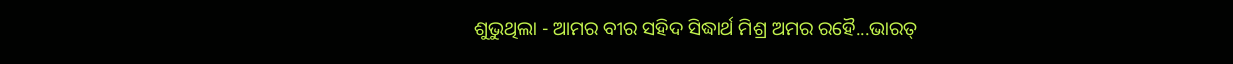ଶୁଭୁଥିଲା - ଆମର ବୀର ସହିଦ ସିଦ୍ଧାର୍ଥ ମିଶ୍ର ଅମର ରହୈ...ଭାରତ୍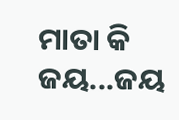ମାତା କି ଜୟ...ଜୟ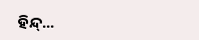ହିନ୍ଦ୍...